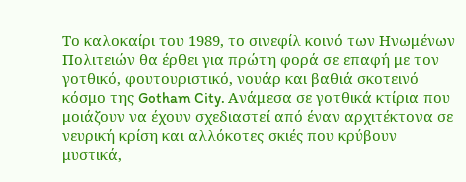Το καλοκαίρι του 1989, το σινεφίλ κοινό των Ηνωμένων Πολιτειών θα έρθει για πρώτη φορά σε επαφή με τον γοτθικό, φουτουριστικό, νουάρ και βαθιά σκοτεινό κόσμο της Gotham City. Ανάμεσα σε γοτθικά κτίρια που μοιάζουν να έχουν σχεδιαστεί από έναν αρχιτέκτονα σε νευρική κρίση και αλλόκοτες σκιές που κρύβουν μυστικά,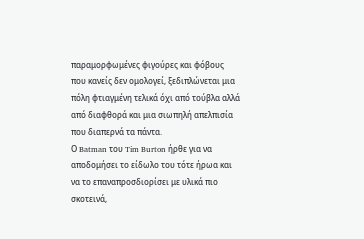παραμορφωμένες φιγούρες και φόβους που κανείς δεν ομολογεί, ξεδιπλώνεται μια πόλη φτιαγμένη τελικά όχι από τούβλα αλλά από διαφθορά και μια σιωπηλή απελπισία που διαπερνά τα πάντα.
Ο Batman του Tim Burton ήρθε για να αποδομήσει το είδωλο του τότε ήρωα και να το επαναπροσδιορίσει με υλικά πιο σκοτεινά,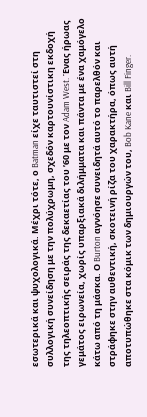εσωτερικά και ψυχολογικά. Μέχρι τότε, ο Batman είχε ταυτιστεί στη συλλογική συνείδηση με την πολύχρωμη, σχεδόν καρτουνίστικη εκδοχή της τηλεοπτικής σειράς της δεκαετίας του ’60 με τον Adam West. Ένας ήρωας γεμάτος ειρωνεία, χωρίς υπαρξιακά διλήμματα και πάντα με ένα χαμόγελο κάτω από τη μάσκα. Ο Burton αγνόησε συνειδητά αυτό το παρελθόν και στράφηκε στην αυθεντική, σκοτεινή ρίζα του χαρακτήρα, όπως αυτή αποτυπώθηκε στα κόμικ των δημιουργών του, Bob Kane και Bill Finger.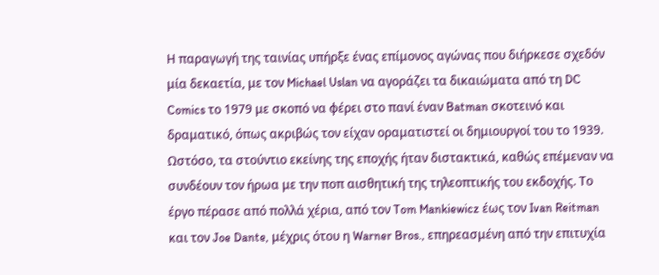Η παραγωγή της ταινίας υπήρξε ένας επίμονος αγώνας που διήρκεσε σχεδόν μία δεκαετία, με τον Michael Uslan να αγοράζει τα δικαιώματα από τη DC Comics το 1979 με σκοπό να φέρει στο πανί έναν Batman σκοτεινό και δραματικό, όπως ακριβώς τον είχαν οραματιστεί οι δημιουργοί του το 1939. Ωστόσο, τα στούντιο εκείνης της εποχής ήταν διστακτικά, καθώς επέμεναν να συνδέουν τον ήρωα με την ποπ αισθητική της τηλεοπτικής του εκδοχής. Το έργο πέρασε από πολλά χέρια, από τον Tom Mankiewicz έως τον Ivan Reitman και τον Joe Dante, μέχρις ότου η Warner Bros., επηρεασμένη από την επιτυχία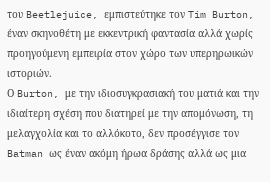του Beetlejuice, εμπιστεύτηκε τον Tim Burton, έναν σκηνοθέτη με εκκεντρική φαντασία αλλά χωρίς προηγούμενη εμπειρία στον χώρο των υπερηρωικών ιστοριών.
Ο Burton, με την ιδιοσυγκρασιακή του ματιά και την ιδιαίτερη σχέση που διατηρεί με την απομόνωση, τη μελαγχολία και το αλλόκοτο, δεν προσέγγισε τον Batman ως έναν ακόμη ήρωα δράσης αλλά ως μια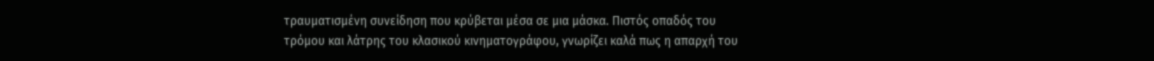τραυματισμένη συνείδηση που κρύβεται μέσα σε μια μάσκα. Πιστός οπαδός του τρόμου και λάτρης του κλασικού κινηματογράφου, γνωρίζει καλά πως η απαρχή του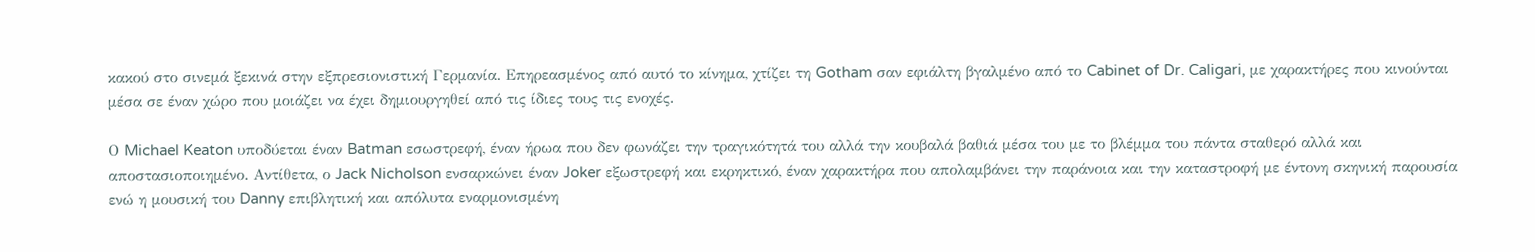κακού στο σινεμά ξεκινά στην εξπρεσιονιστική Γερμανία. Επηρεασμένος από αυτό το κίνημα, χτίζει τη Gotham σαν εφιάλτη βγαλμένο από το Cabinet of Dr. Caligari, με χαρακτήρες που κινούνται μέσα σε έναν χώρο που μοιάζει να έχει δημιουργηθεί από τις ίδιες τους τις ενοχές.

Ο Michael Keaton υποδύεται έναν Batman εσωστρεφή, έναν ήρωα που δεν φωνάζει την τραγικότητά του αλλά την κουβαλά βαθιά μέσα του με το βλέμμα του πάντα σταθερό αλλά και αποστασιοποιημένο. Αντίθετα, ο Jack Nicholson ενσαρκώνει έναν Joker εξωστρεφή και εκρηκτικό, έναν χαρακτήρα που απολαμβάνει την παράνοια και την καταστροφή με έντονη σκηνική παρουσία ενώ η μουσική του Danny επιβλητική και απόλυτα εναρμονισμένη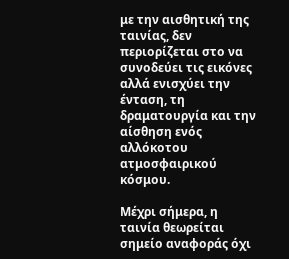με την αισθητική της ταινίας, δεν περιορίζεται στο να συνοδεύει τις εικόνες αλλά ενισχύει την ένταση, τη δραματουργία και την αίσθηση ενός αλλόκοτου ατμοσφαιρικού κόσμου.

Μέχρι σήμερα, η ταινία θεωρείται σημείο αναφοράς όχι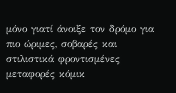μόνο γιατί άνοιξε τον δρόμο για πιο ώριμες, σοβαρές και στιλιστικά φροντισμένες μεταφορές κόμικ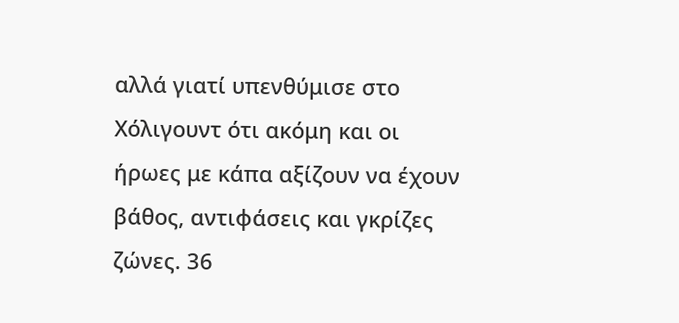αλλά γιατί υπενθύμισε στο Χόλιγουντ ότι ακόμη και οι ήρωες με κάπα αξίζουν να έχουν βάθος, αντιφάσεις και γκρίζες ζώνες. 36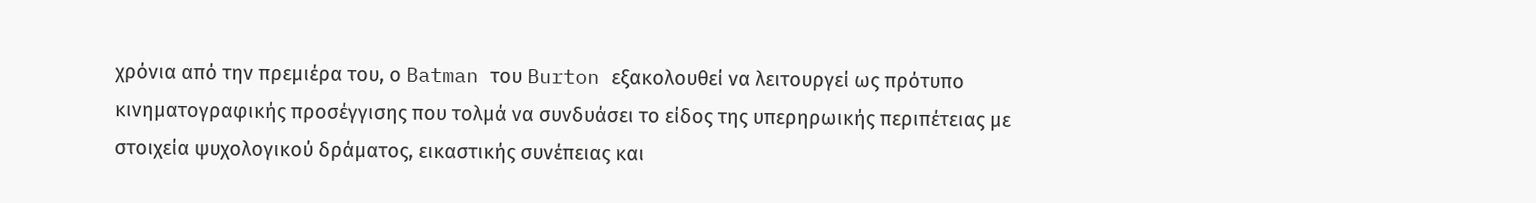χρόνια από την πρεμιέρα του, ο Batman του Burton εξακολουθεί να λειτουργεί ως πρότυπο κινηματογραφικής προσέγγισης που τολμά να συνδυάσει το είδος της υπερηρωικής περιπέτειας με στοιχεία ψυχολογικού δράματος, εικαστικής συνέπειας και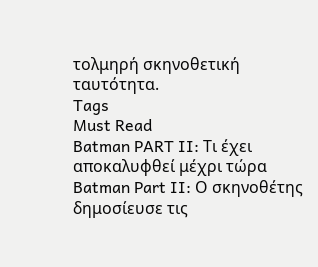τολμηρή σκηνοθετική ταυτότητα.
Tags
Must Read
Batman PART II: Τι έχει αποκαλυφθεί μέχρι τώρα
Batman Part II: Ο σκηνοθέτης δημοσίευσε τις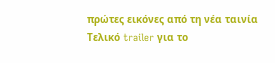πρώτες εικόνες από τη νέα ταινία
Τελικό trailer για το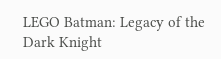LEGO Batman: Legacy of the Dark Knight